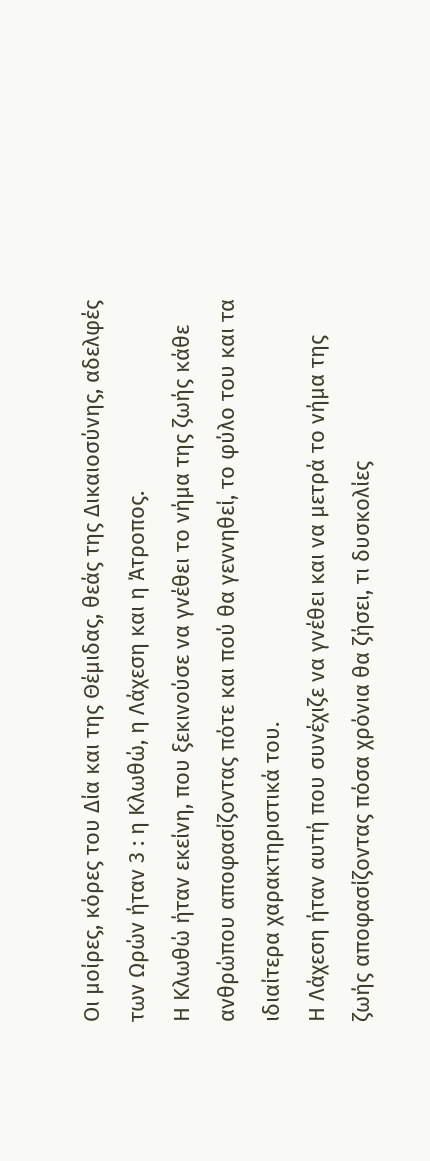Οι μοίρες, κόρες του Δία και της Θέμιδας, θεάς της Δικαιοσύνης, αδελφές των Ωρών ήταν 3 : η Κλωθώ, η Λάχεση και η Άτροπος.
Η Κλωθώ ήταν εκείνη, που ξεκινούσε να γνέθει το νήμα της ζωής κάθε ανθρώπου αποφασίζοντας πότε και πού θα γεννηθεί, το φύλο του και τα ιδιαίτερα χαρακτηριστικά του.
Η Λάχεση ήταν αυτή που συνέχιζε να γνέθει και να μετρά το νήμα της ζωής αποφασίζοντας πόσα χρόνια θα ζήσει, τι δυσκολίες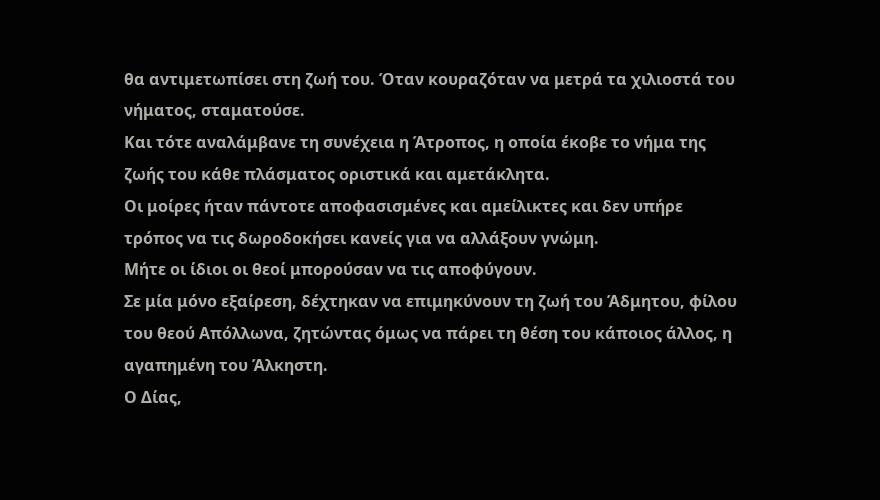θα αντιμετωπίσει στη ζωή του. Όταν κουραζόταν να μετρά τα χιλιοστά του νήματος, σταματούσε.
Και τότε αναλάμβανε τη συνέχεια η Άτροπος, η οποία έκοβε το νήμα της ζωής του κάθε πλάσματος οριστικά και αμετάκλητα.
Οι μοίρες ήταν πάντοτε αποφασισμένες και αμείλικτες και δεν υπήρε τρόπος να τις δωροδοκήσει κανείς για να αλλάξουν γνώμη.
Μήτε οι ίδιοι οι θεοί μπορούσαν να τις αποφύγουν.
Σε μία μόνο εξαίρεση, δέχτηκαν να επιμηκύνουν τη ζωή του Άδμητου, φίλου του θεού Απόλλωνα, ζητώντας όμως να πάρει τη θέση του κάποιος άλλος, η αγαπημένη του Άλκηστη.
Ο Δίας,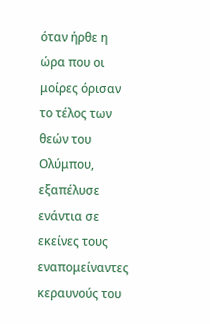όταν ήρθε η ώρα που οι μοίρες όρισαν το τέλος των θεών του Ολύμπου, εξαπέλυσε ενάντια σε εκείνες τους εναπομείναντες κεραυνούς του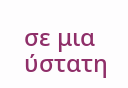σε μια ύστατη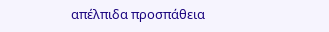απέλπιδα προσπάθεια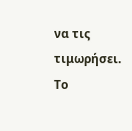να τις τιμωρήσει.
Το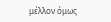μέλλον όμως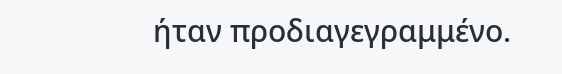ήταν προδιαγεγραμμένο.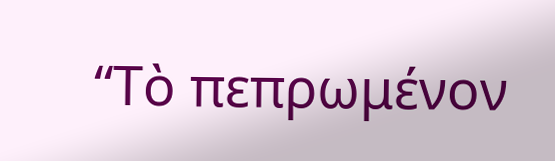“Τὸ πεπρωμένον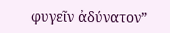φυγεῖν ἀδύνατον”